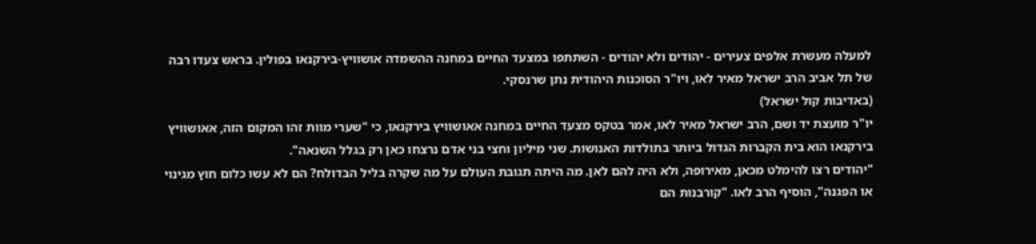למעלה מעשרת אלפים צעירים - יהודים ולא יהודים - השתתפו במצעד החיים במחנה ההשמדה אושוויץ-בירקנאו בפולין. בראש צעדו רבה של תל אביב הרב ישראל מאיר לאו, ויו"ר הסוכנות היהודית נתן שרנסקי.
(באדיבות קול ישראל)
יו"ר מועצת יד ושם, הרב ישראל מאיר לאו, אמר בטקס מצעד החיים במחנה אאושוויץ בירקנאו, כי "שערי מוות זהו המקום הזה, אאושוויץ בירקנאו הוא בית הקברות הגדול ביותר בתולדות האנושות. שני מיליון וחצי בני אדם נרצחו כאן רק בגלל השנאה".
"יהודים רצו להימלט מכאן, מאירופה, ולא היה להם לאן. מה היתה תגובת העולם על מה שקרה בליל הבדולח? הם לא עשו כלום חוץ מגינוי או הפגנה", הוסיף הרב לאו. "קורבנות הם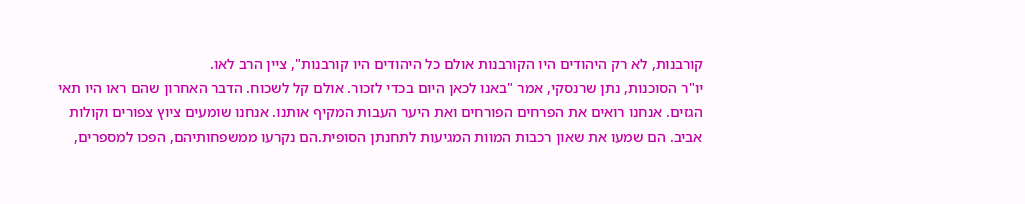קורבנות, לא רק היהודים היו הקורבנות אולם כל היהודים היו קורבנות", ציין הרב לאו.
יו"ר הסוכנות, נתן שרנסקי, אמר "באנו לכאן היום בכדי לזכור. אולם קל לשכוח. הדבר האחרון שהם ראו היו תאי הגזים. אנחנו רואים את הפרחים הפורחים ואת היער העבות המקיף אותנו. אנחנו שומעים ציוץ צפורים וקולות אביב. הם שמעו את שאון רכבות המוות המגיעות לתחנתן הסופית.הם נקרעו ממשפחותיהם, הפכו למספרים,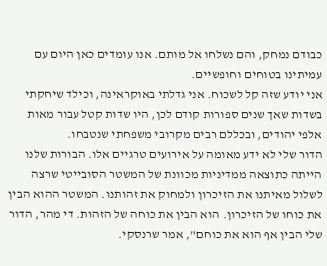כבודם נמחק, והם נשלחו אל מותם. אנו עומדים כאן היום עם עמיתינו בטוחים וחופשיים.
אני יודע שזה קל לשכוח. אני גדלתי באוקראינה, וכילד שיחקתי בשדות שאך שנים ספורות קודם לכן, היו שדות קטל עבור מאות אלפי יהודים, ובכללם רבים מקרובי משפחתי שנטבחו.
הדור שלי לא ידע מאומה על אירועים טרגיים אלו. הבורות שלנו הייתה כתוצאה ממדיניות מכוונת של המשטר הסובייטי שרצה לשלול מאיתנו את הזיכרון ולמחוק את זהותנו. המשטר ההוא הבין את כוחו של הזיכרון. הוא הבין את כוחה של הזהות. די מהר, הדור שלי הבין אף הוא את כוחם", אמר שרנסקי.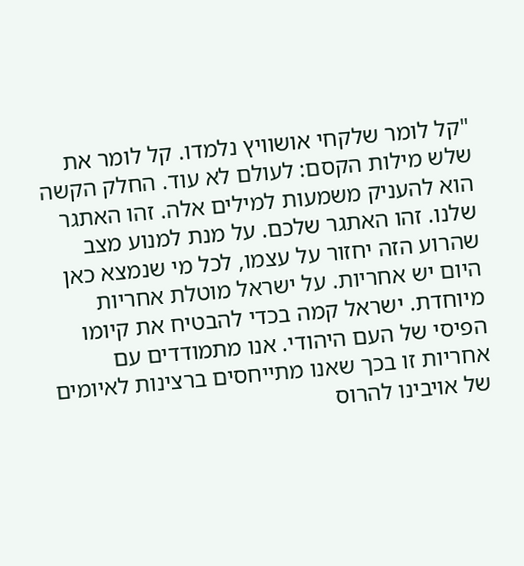"קל לומר שלקחי אושוויץ נלמדו. קל לומר את שלש מילות הקסם: לעולם לא עוד. החלק הקשה הוא להעניק משמעות למילים אלה. זהו האתגר שלנו. זהו האתגר שלכם. על מנת למנוע מצב שהרוע הזה יחזור על עצמו, לכל מי שנמצא כאן היום יש אחריות. על ישראל מוטלת אחריות מיוחדת. ישראל קמה בכדי להבטיח את קיומו הפיסי של העם היהודי. אנו מתמודדים עם אחריות זו בכך שאנו מתייחסים ברצינות לאיומים של אויבינו להרוס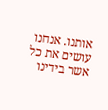אותנו. אנחנו עושים את כל אשר בידינו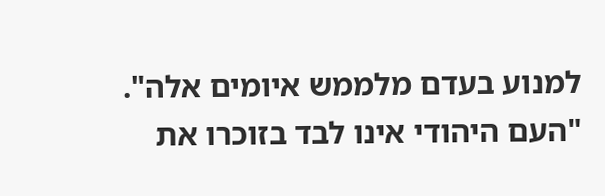למנוע בעדם מלממש איומים אלה".
"העם היהודי אינו לבד בזוכרו את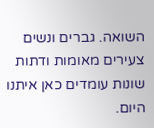השואה. גברים ונשים צעירים מאומות ודתות שונות עומדים כאן איתנו היום.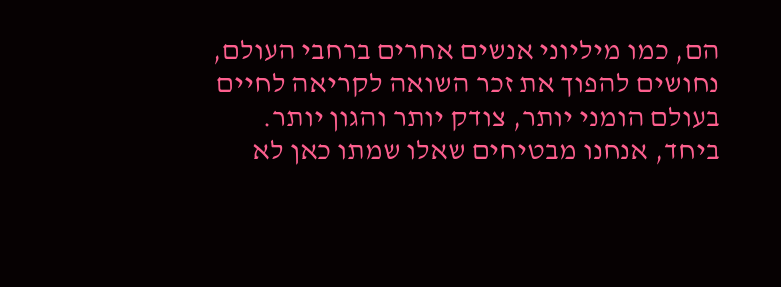הם, כמו מיליוני אנשים אחרים ברחבי העולם, נחושים להפוך את זכר השואה לקריאה לחיים בעולם הומני יותר, צודק יותר והגון יותר. ביחד, אנחנו מבטיחים שאלו שמתו כאן לא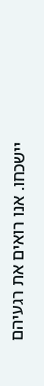יישכחו. אנו רואים את רגעיהם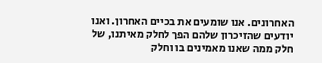האחרונים. אנו שומעים את בכיים האחרון. ואנו יודעים שהזיכרון שלהם הפך לחלק מאיתנו, של חלק ממה שאנו מאמינים בו וחלק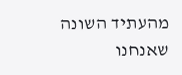מהעתיד השונה שאנחנו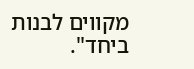מקווים לבנות ביחד".